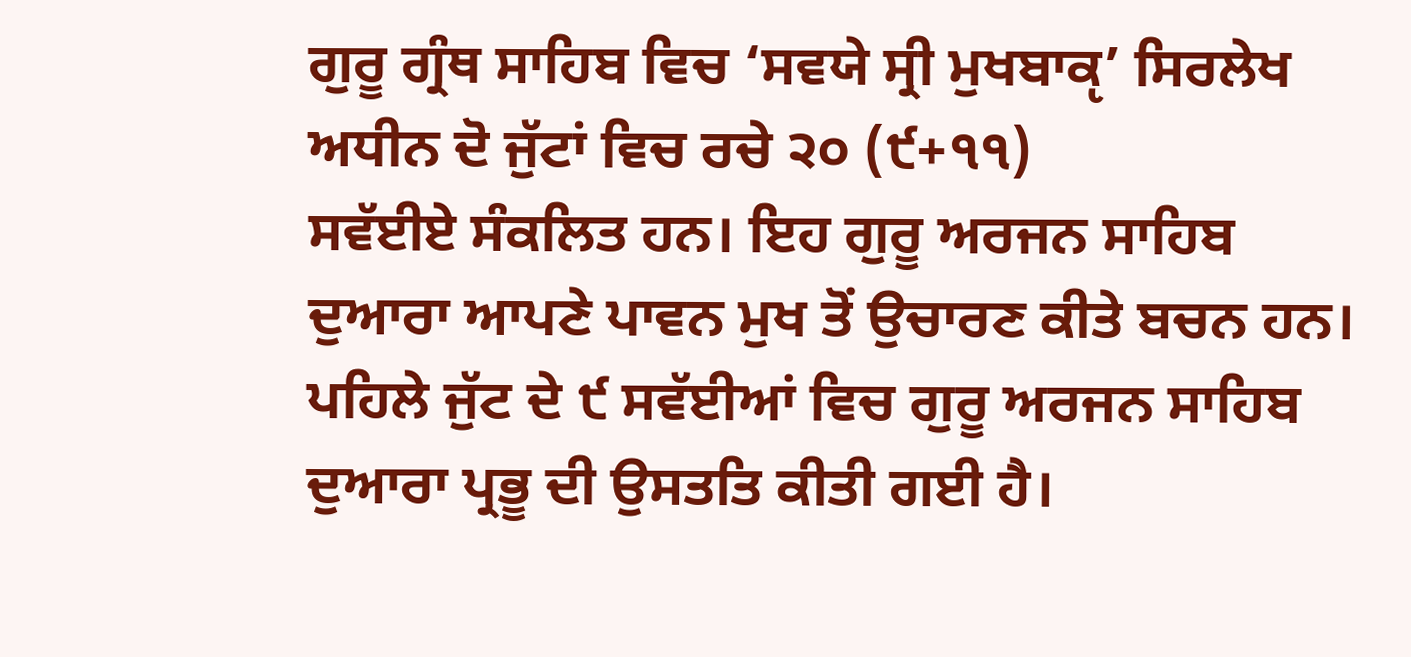ਗੁਰੂ ਗ੍ਰੰਥ ਸਾਹਿਬ ਵਿਚ ‘ਸਵਯੇ ਸ੍ਰੀ ਮੁਖਬਾਕੵ’ ਸਿਰਲੇਖ ਅਧੀਨ ਦੋ ਜੁੱਟਾਂ ਵਿਚ ਰਚੇ ੨੦ (੯+੧੧)
ਸਵੱਈਏ ਸੰਕਲਿਤ ਹਨ। ਇਹ ਗੁਰੂ ਅਰਜਨ ਸਾਹਿਬ ਦੁਆਰਾ ਆਪਣੇ ਪਾਵਨ ਮੁਖ ਤੋਂ ਉਚਾਰਣ ਕੀਤੇ ਬਚਨ ਹਨ। ਪਹਿਲੇ ਜੁੱਟ ਦੇ ੯ ਸਵੱਈਆਂ ਵਿਚ ਗੁਰੂ ਅਰਜਨ ਸਾਹਿਬ ਦੁਆਰਾ ਪ੍ਰਭੂ ਦੀ ਉਸਤਤਿ ਕੀਤੀ ਗਈ ਹੈ।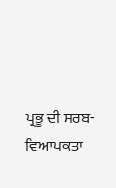ਪ੍ਰਭੂ ਦੀ ਸਰਬ-ਵਿਆਪਕਤਾ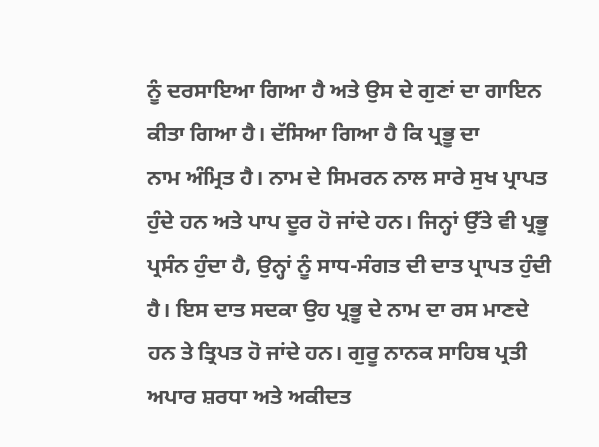ਨੂੰ ਦਰਸਾਇਆ ਗਿਆ ਹੈ ਅਤੇ ਉਸ ਦੇ ਗੁਣਾਂ ਦਾ ਗਾਇਨ ਕੀਤਾ ਗਿਆ ਹੈ। ਦੱਸਿਆ ਗਿਆ ਹੈ ਕਿ ਪ੍ਰਭੂ ਦਾ
ਨਾਮ ਅੰਮ੍ਰਿਤ ਹੈ। ਨਾਮ ਦੇ ਸਿਮਰਨ ਨਾਲ ਸਾਰੇ ਸੁਖ ਪ੍ਰਾਪਤ ਹੁੰਦੇ ਹਨ ਅਤੇ ਪਾਪ ਦੂਰ ਹੋ ਜਾਂਦੇ ਹਨ। ਜਿਨ੍ਹਾਂ ਉੱਤੇ ਵੀ ਪ੍ਰਭੂ ਪ੍ਰਸੰਨ ਹੁੰਦਾ ਹੈ, ਉਨ੍ਹਾਂ ਨੂੰ ਸਾਧ-ਸੰਗਤ ਦੀ ਦਾਤ ਪ੍ਰਾਪਤ ਹੁੰਦੀ ਹੈ। ਇਸ ਦਾਤ ਸਦਕਾ ਉਹ ਪ੍ਰਭੂ ਦੇ ਨਾਮ ਦਾ ਰਸ ਮਾਣਦੇ ਹਨ ਤੇ ਤ੍ਰਿਪਤ ਹੋ ਜਾਂਦੇ ਹਨ। ਗੁਰੂ ਨਾਨਕ ਸਾਹਿਬ ਪ੍ਰਤੀ ਅਪਾਰ ਸ਼ਰਧਾ ਅਤੇ ਅਕੀਦਤ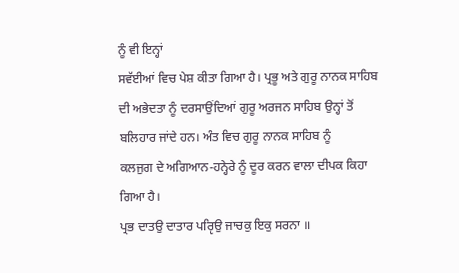ਨੂੰ ਵੀ ਇਨ੍ਹਾਂ
ਸਵੱਈਆਂ ਵਿਚ ਪੇਸ਼ ਕੀਤਾ ਗਿਆ ਹੈ। ਪ੍ਰਭੂ ਅਤੇ ਗੁਰੂ ਨਾਨਕ ਸਾਹਿਬ ਦੀ ਅਭੇਦਤਾ ਨੂੰ ਦਰਸਾਉਂਦਿਆਂ ਗੁਰੂ ਅਰਜਨ ਸਾਹਿਬ ਉਨ੍ਹਾਂ ਤੋਂ ਬਲਿਹਾਰ ਜਾਂਦੇ ਹਨ। ਅੰਤ ਵਿਚ ਗੁਰੂ ਨਾਨਕ ਸਾਹਿਬ ਨੂੰ
ਕਲਜੁਗ ਦੇ ਅਗਿਆਨ-ਹਨ੍ਹੇਰੇ ਨੂੰ ਦੂਰ ਕਰਨ ਵਾਲਾ ਦੀਪਕ ਕਿਹਾ ਗਿਆ ਹੈ।
ਪ੍ਰਭ ਦਾਤਉ ਦਾਤਾਰ ਪਰੵਿਉ ਜਾਚਕੁ ਇਕੁ ਸਰਨਾ ॥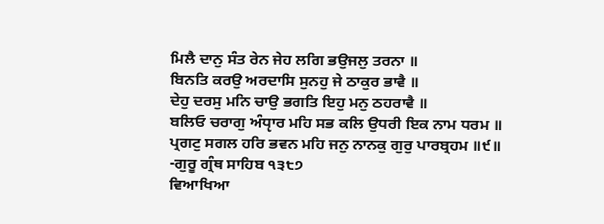ਮਿਲੈ ਦਾਨੁ ਸੰਤ ਰੇਨ ਜੇਹ ਲਗਿ ਭਉਜਲੁ ਤਰਨਾ ॥
ਬਿਨਤਿ ਕਰਉ ਅਰਦਾਸਿ ਸੁਨਹੁ ਜੇ ਠਾਕੁਰ ਭਾਵੈ ॥
ਦੇਹੁ ਦਰਸੁ ਮਨਿ ਚਾਉ ਭਗਤਿ ਇਹੁ ਮਨੁ ਠਹਰਾਵੈ ॥
ਬਲਿਓ ਚਰਾਗੁ ਅੰਧੵਾਰ ਮਹਿ ਸਭ ਕਲਿ ਉਧਰੀ ਇਕ ਨਾਮ ਧਰਮ ॥
ਪ੍ਰਗਟੁ ਸਗਲ ਹਰਿ ਭਵਨ ਮਹਿ ਜਨੁ ਨਾਨਕੁ ਗੁਰੁ ਪਾਰਬ੍ਰਹਮ ॥੯॥
-ਗੁਰੂ ਗ੍ਰੰਥ ਸਾਹਿਬ ੧੩੮੭
ਵਿਆਖਿਆ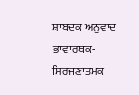ਸ਼ਾਬਦਕ ਅਨੁਵਾਦ
ਭਾਵਾਰਥਕ-ਸਿਰਜਣਾਤਮਕ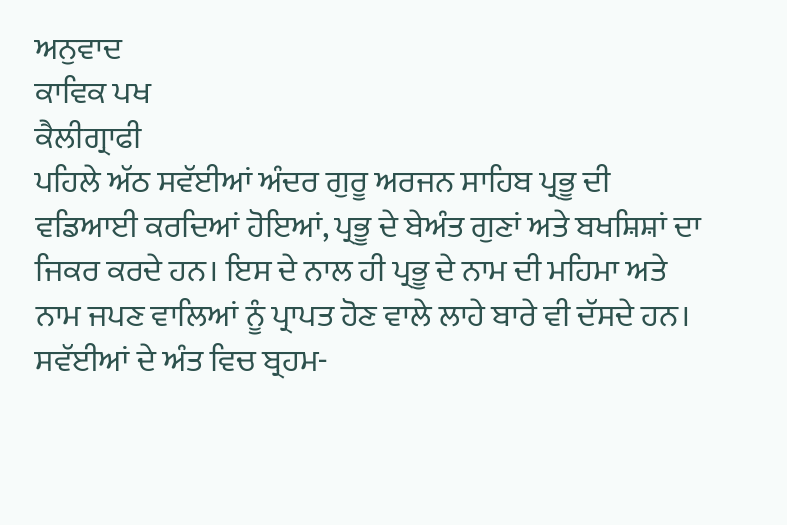ਅਨੁਵਾਦ
ਕਾਵਿਕ ਪਖ
ਕੈਲੀਗ੍ਰਾਫੀ
ਪਹਿਲੇ ਅੱਠ ਸਵੱਈਆਂ ਅੰਦਰ ਗੁਰੂ ਅਰਜਨ ਸਾਹਿਬ ਪ੍ਰਭੂ ਦੀ ਵਡਿਆਈ ਕਰਦਿਆਂ ਹੋਇਆਂ, ਪ੍ਰਭੂ ਦੇ ਬੇਅੰਤ ਗੁਣਾਂ ਅਤੇ ਬਖਸ਼ਿਸ਼ਾਂ ਦਾ ਜਿਕਰ ਕਰਦੇ ਹਨ। ਇਸ ਦੇ ਨਾਲ ਹੀ ਪ੍ਰਭੂ ਦੇ ਨਾਮ ਦੀ ਮਹਿਮਾ ਅਤੇ ਨਾਮ ਜਪਣ ਵਾਲਿਆਂ ਨੂੰ ਪ੍ਰਾਪਤ ਹੋਣ ਵਾਲੇ ਲਾਹੇ ਬਾਰੇ ਵੀ ਦੱਸਦੇ ਹਨ। ਸਵੱਈਆਂ ਦੇ ਅੰਤ ਵਿਚ ਬ੍ਰਹਮ-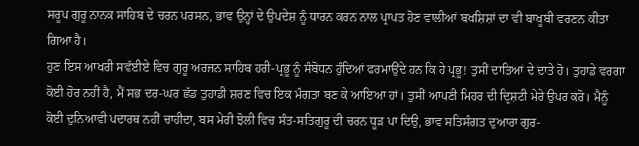ਸਰੂਪ ਗੁਰੂ ਨਾਨਕ ਸਾਹਿਬ ਦੇ ਚਰਨ ਪਰਸਨ, ਭਾਵ ਉਨ੍ਹਾਂ ਦੇ ਉਪਦੇਸ਼ ਨੂੰ ਧਾਰਨ ਕਰਨ ਨਾਲ ਪ੍ਰਾਪਤ ਹੋਣ ਵਾਲੀਆਂ ਬਖਸ਼ਿਸ਼ਾਂ ਦਾ ਵੀ ਬਾਖੂਬੀ ਵਰਣਨ ਕੀਤਾ ਗਿਆ ਹੈ।
ਹੁਣ ਇਸ ਆਖਰੀ ਸਵੱਈਏ ਵਿਚ ਗੁਰੂ ਅਰਜਨ ਸਾਹਿਬ ਹਰੀ-ਪ੍ਰਭੂ ਨੂੰ ਸੰਬੋਧਨ ਹੁੰਦਿਆਂ ਫਰਮਾਉਂਦੇ ਹਨ ਕਿ ਹੇ ਪ੍ਰਭੂ! ਤੁਸੀਂ ਦਾਤਿਆਂ ਦੇ ਦਾਤੇ ਹੋ। ਤੁਹਾਡੇ ਵਰਗਾ ਕੋਈ ਹੋਰ ਨਹੀਂ ਹੈ, ਮੈਂ ਸਭ ਦਰ-ਘਰ ਛੱਡ ਤੁਹਾਡੀ ਸ਼ਰਣ ਵਿਚ ਇਕ ਮੰਗਤਾ ਬਣ ਕੇ ਆਇਆ ਹਾਂ। ਤੁਸੀਂ ਆਪਣੀ ਮਿਹਰ ਦੀ ਦ੍ਰਿਸ਼ਟੀ ਮੇਰੇ ਉਪਰ ਕਰੋ। ਮੈਨੂੰ ਕੋਈ ਦੁਨਿਆਵੀ ਪਦਾਰਥ ਨਹੀਂ ਚਾਹੀਦਾ, ਬਸ ਮੇਰੀ ਝੋਲੀ ਵਿਚ ਸੰਤ-ਸਤਿਗੁਰੂ ਦੀ ਚਰਨ ਧੂੜ ਪਾ ਦਿਉ, ਭਾਵ ਸਤਿਸੰਗਤ ਦੁਆਰਾ ਗੁਰ-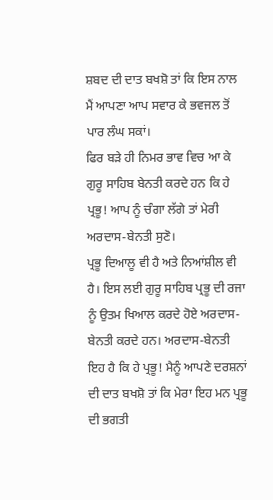ਸ਼ਬਦ ਦੀ ਦਾਤ ਬਖਸ਼ੋ ਤਾਂ ਕਿ ਇਸ ਨਾਲ ਮੈਂ ਆਪਣਾ ਆਪ ਸਵਾਰ ਕੇ ਭਵਜਲ ਤੋਂ ਪਾਰ ਲੰਘ ਸਕਾਂ।
ਫਿਰ ਬੜੇ ਹੀ ਨਿਮਰ ਭਾਵ ਵਿਚ ਆ ਕੇ ਗੁਰੂ ਸਾਹਿਬ ਬੇਨਤੀ ਕਰਦੇ ਹਨ ਕਿ ਹੇ ਪ੍ਰਭੂ! ਆਪ ਨੂੰ ਚੰਗਾ ਲੱਗੇ ਤਾਂ ਮੇਰੀ ਅਰਦਾਸ-ਬੇਨਤੀ ਸੁਣੋ।
ਪ੍ਰਭੂ ਦਿਆਲੂ ਵੀ ਹੈ ਅਤੇ ਨਿਆਂਸ਼ੀਲ ਵੀ ਹੈ। ਇਸ ਲਈ ਗੁਰੂ ਸਾਹਿਬ ਪ੍ਰਭੂ ਦੀ ਰਜਾ ਨੂੰ ਉਤਮ ਖਿਆਲ ਕਰਦੇ ਹੋਏ ਅਰਦਾਸ-ਬੇਨਤੀ ਕਰਦੇ ਹਨ। ਅਰਦਾਸ-ਬੇਨਤੀ ਇਹ ਹੈ ਕਿ ਹੇ ਪ੍ਰਭੂ! ਮੈਨੂੰ ਆਪਣੇ ਦਰਸ਼ਨਾਂ ਦੀ ਦਾਤ ਬਖਸ਼ੋ ਤਾਂ ਕਿ ਮੇਰਾ ਇਹ ਮਨ ਪ੍ਰਭੂ ਦੀ ਭਗਤੀ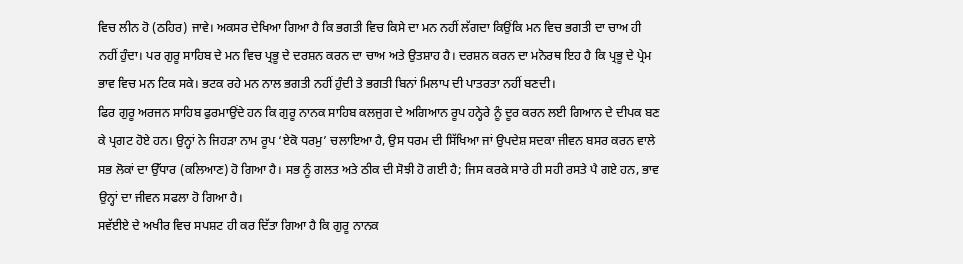ਵਿਚ ਲੀਨ ਹੋ (ਠਹਿਰ) ਜਾਵੇ। ਅਕਸਰ ਦੇਖਿਆ ਗਿਆ ਹੈ ਕਿ ਭਗਤੀ ਵਿਚ ਕਿਸੇ ਦਾ ਮਨ ਨਹੀਂ ਲੱਗਦਾ ਕਿਉਂਕਿ ਮਨ ਵਿਚ ਭਗਤੀ ਦਾ ਚਾਅ ਹੀ ਨਹੀਂ ਹੁੰਦਾ। ਪਰ ਗੁਰੂ ਸਾਹਿਬ ਦੇ ਮਨ ਵਿਚ ਪ੍ਰਭੂ ਦੇ ਦਰਸ਼ਨ ਕਰਨ ਦਾ ਚਾਅ ਅਤੇ ਉਤਸ਼ਾਹ ਹੈ। ਦਰਸ਼ਨ ਕਰਨ ਦਾ ਮਨੋਰਥ ਇਹ ਹੈ ਕਿ ਪ੍ਰਭੂ ਦੇ ਪ੍ਰੇਮ ਭਾਵ ਵਿਚ ਮਨ ਟਿਕ ਸਕੇ। ਭਟਕ ਰਹੇ ਮਨ ਨਾਲ ਭਗਤੀ ਨਹੀਂ ਹੁੰਦੀ ਤੇ ਭਗਤੀ ਬਿਨਾਂ ਮਿਲਾਪ ਦੀ ਪਾਤਰਤਾ ਨਹੀਂ ਬਣਦੀ।
ਫਿਰ ਗੁਰੂ ਅਰਜਨ ਸਾਹਿਬ ਫੁਰਮਾਉਂਦੇ ਹਨ ਕਿ ਗੁਰੂ ਨਾਨਕ ਸਾਹਿਬ ਕਲਜੁਗ ਦੇ ਅਗਿਆਨ ਰੂਪ ਹਨ੍ਹੇਰੇ ਨੂੰ ਦੂਰ ਕਰਨ ਲਈ ਗਿਆਨ ਦੇ ਦੀਪਕ ਬਣ ਕੇ ਪ੍ਰਗਟ ਹੋਏ ਹਨ। ਉਨ੍ਹਾਂ ਨੇ ਜਿਹੜਾ ਨਾਮ ਰੂਪ ‘ਏਕੋ ਧਰਮੁ’ ਚਲਾਇਆ ਹੈ, ਉਸ ਧਰਮ ਦੀ ਸਿੱਖਿਆ ਜਾਂ ਉਪਦੇਸ਼ ਸਦਕਾ ਜੀਵਨ ਬਸਰ ਕਰਨ ਵਾਲੇ ਸਭ ਲੋਕਾਂ ਦਾ ਉੱਧਾਰ (ਕਲਿਆਣ) ਹੋ ਗਿਆ ਹੈ। ਸਭ ਨੂੰ ਗਲਤ ਅਤੇ ਠੀਕ ਦੀ ਸੋਝੀ ਹੋ ਗਈ ਹੈ; ਜਿਸ ਕਰਕੇ ਸਾਰੇ ਹੀ ਸਹੀ ਰਸਤੇ ਪੈ ਗਏ ਹਨ, ਭਾਵ ਉਨ੍ਹਾਂ ਦਾ ਜੀਵਨ ਸਫਲਾ ਹੋ ਗਿਆ ਹੈ।
ਸਵੱਈਏ ਦੇ ਅਖੀਰ ਵਿਚ ਸਪਸ਼ਟ ਹੀ ਕਰ ਦਿੱਤਾ ਗਿਆ ਹੈ ਕਿ ਗੁਰੂ ਨਾਨਕ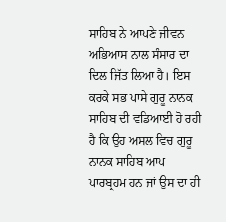ਸਾਹਿਬ ਨੇ ਆਪਣੇ ਜੀਵਨ ਅਭਿਆਸ ਨਾਲ ਸੰਸਾਰ ਦਾ ਦਿਲ ਜਿੱਤ ਲਿਆ ਹੈ। ਇਸ ਕਰਕੇ ਸਭ ਪਾਸੇ ਗੁਰੂ ਨਾਨਕ ਸਾਹਿਬ ਦੀ ਵਡਿਆਈ ਹੋ ਰਹੀ ਹੈ ਕਿ ਉਹ ਅਸਲ ਵਿਚ ਗੁਰੂ ਨਾਨਕ ਸਾਹਿਬ ਆਪ ਪਾਰਬ੍ਰਹਮ ਹਨ ਜਾਂ ਉਸ ਦਾ ਹੀ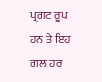ਪ੍ਰਗਟ ਰੂਪ ਹਨ ਤੇ ਇਹ ਗਲ ਹਰ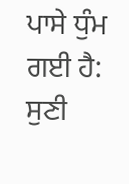ਪਾਸੇ ਧੁੰਮ ਗਈ ਹੈ:
ਸੁਣੀ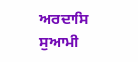ਅਰਦਾਸਿ ਸੁਆਮੀ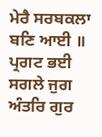ਮੇਰੈ ਸਰਬਕਲਾ ਬਣਿ ਆਈ ॥
ਪ੍ਰਗਟ ਭਈ ਸਗਲੇ ਜੁਗ ਅੰਤਰਿ ਗੁਰ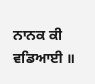ਨਾਨਕ ਕੀ ਵਡਿਆਈ ॥